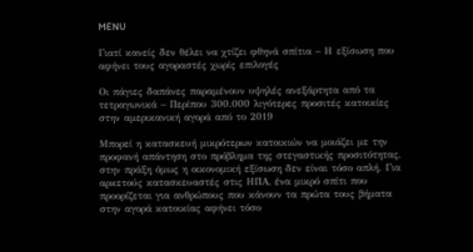MENU

Γιατί κανείς δεν θέλει να χτίζει φθηνά σπίτια – Η εξίσωση που αφήνει τους αγοραστές χωρίς επιλογές

Οι πάγιες δαπάνες παραμένουν υψηλές ανεξάρτητα από τα τετραγωνικά – Περίπου 300.000 λιγότερες προσιτές κατοικίες στην αμερικανική αγορά από το 2019

Μπορεί η κατασκευή μικρότερων κατοικιών να μοιάζει με την προφανή απάντηση στο πρόβλημα της στεγαστικής προσιτότητας, στην πράξη όμως η οικονομική εξίσωση δεν είναι τόσο απλή. Για αρκετούς κατασκευαστές στις ΗΠΑ, ένα μικρό σπίτι που προορίζεται για ανθρώπους που κάνουν τα πρώτα τους βήματα στην αγορά κατοικίας αφήνει τόσο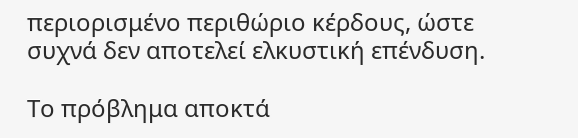περιορισμένο περιθώριο κέρδους, ώστε συχνά δεν αποτελεί ελκυστική επένδυση.

Το πρόβλημα αποκτά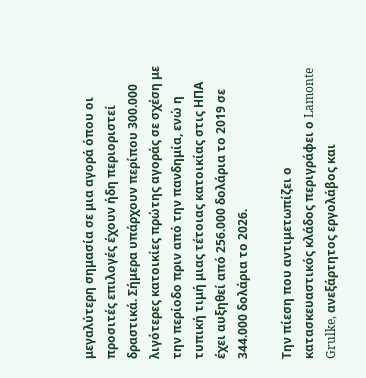μεγαλύτερη σημασία σε μια αγορά όπου οι προσιτές επιλογές έχουν ήδη περιοριστεί δραστικά. Σήμερα υπάρχουν περίπου 300.000 λιγότερες κατοικίες πρώτης αγοράς σε σχέση με την περίοδο πριν από την πανδημία, ενώ η τυπική τιμή μιας τέτοιας κατοικίας στις ΗΠΑ έχει αυξηθεί από 256.000 δολάρια το 2019 σε 344.000 δολάρια το 2026.

Την πίεση που αντιμετωπίζει ο κατασκευαστικός κλάδος περιγράφει ο Lamonte Grulke, ανεξάρτητος εργολάβος και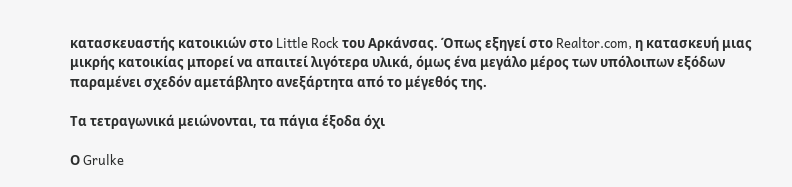κατασκευαστής κατοικιών στο Little Rock του Αρκάνσας. Όπως εξηγεί στο Realtor.com, η κατασκευή μιας μικρής κατοικίας μπορεί να απαιτεί λιγότερα υλικά, όμως ένα μεγάλο μέρος των υπόλοιπων εξόδων παραμένει σχεδόν αμετάβλητο ανεξάρτητα από το μέγεθός της.

Τα τετραγωνικά μειώνονται, τα πάγια έξοδα όχι

Ο Grulke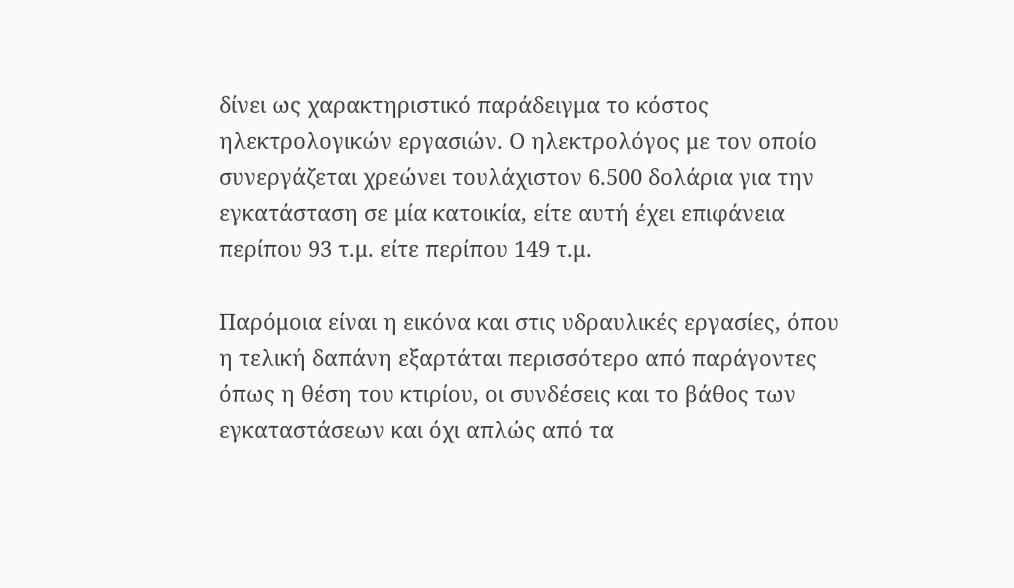δίνει ως χαρακτηριστικό παράδειγμα το κόστος ηλεκτρολογικών εργασιών. Ο ηλεκτρολόγος με τον οποίο συνεργάζεται χρεώνει τουλάχιστον 6.500 δολάρια για την εγκατάσταση σε μία κατοικία, είτε αυτή έχει επιφάνεια περίπου 93 τ.μ. είτε περίπου 149 τ.μ.

Παρόμοια είναι η εικόνα και στις υδραυλικές εργασίες, όπου η τελική δαπάνη εξαρτάται περισσότερο από παράγοντες όπως η θέση του κτιρίου, οι συνδέσεις και το βάθος των εγκαταστάσεων και όχι απλώς από τα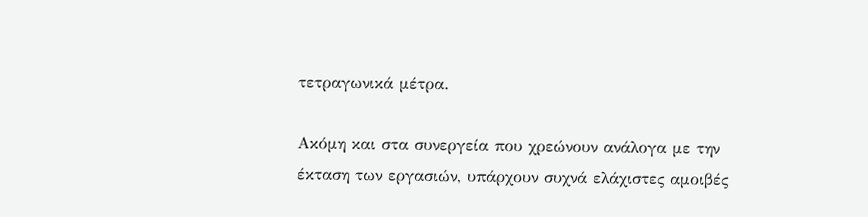τετραγωνικά μέτρα.

Ακόμη και στα συνεργεία που χρεώνουν ανάλογα με την έκταση των εργασιών, υπάρχουν συχνά ελάχιστες αμοιβές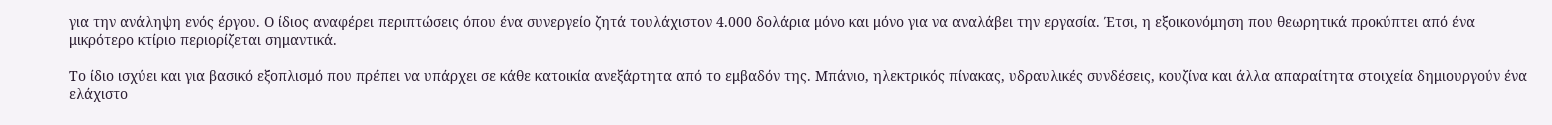για την ανάληψη ενός έργου. Ο ίδιος αναφέρει περιπτώσεις όπου ένα συνεργείο ζητά τουλάχιστον 4.000 δολάρια μόνο και μόνο για να αναλάβει την εργασία. Έτσι, η εξοικονόμηση που θεωρητικά προκύπτει από ένα μικρότερο κτίριο περιορίζεται σημαντικά.

Το ίδιο ισχύει και για βασικό εξοπλισμό που πρέπει να υπάρχει σε κάθε κατοικία ανεξάρτητα από το εμβαδόν της. Μπάνιο, ηλεκτρικός πίνακας, υδραυλικές συνδέσεις, κουζίνα και άλλα απαραίτητα στοιχεία δημιουργούν ένα ελάχιστο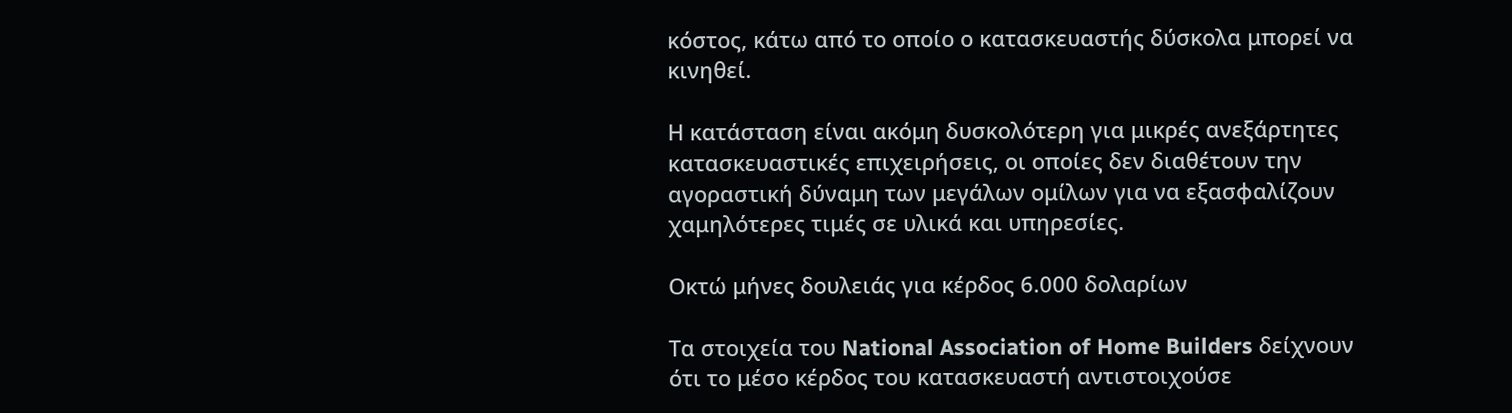κόστος, κάτω από το οποίο ο κατασκευαστής δύσκολα μπορεί να κινηθεί.

Η κατάσταση είναι ακόμη δυσκολότερη για μικρές ανεξάρτητες κατασκευαστικές επιχειρήσεις, οι οποίες δεν διαθέτουν την αγοραστική δύναμη των μεγάλων ομίλων για να εξασφαλίζουν χαμηλότερες τιμές σε υλικά και υπηρεσίες.

Οκτώ μήνες δουλειάς για κέρδος 6.000 δολαρίων

Τα στοιχεία του National Association of Home Builders δείχνουν ότι το μέσο κέρδος του κατασκευαστή αντιστοιχούσε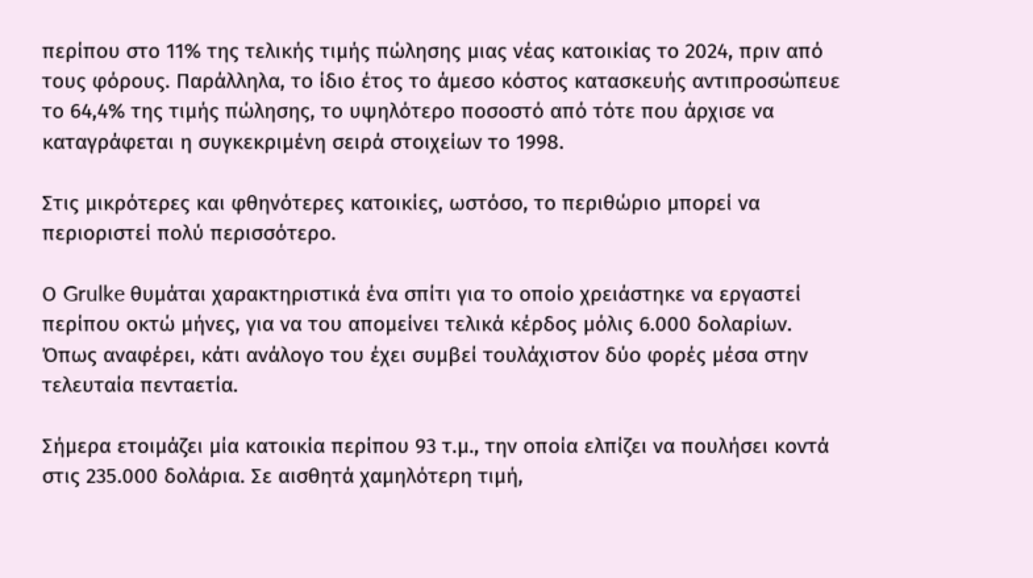περίπου στο 11% της τελικής τιμής πώλησης μιας νέας κατοικίας το 2024, πριν από τους φόρους. Παράλληλα, το ίδιο έτος το άμεσο κόστος κατασκευής αντιπροσώπευε το 64,4% της τιμής πώλησης, το υψηλότερο ποσοστό από τότε που άρχισε να καταγράφεται η συγκεκριμένη σειρά στοιχείων το 1998.

Στις μικρότερες και φθηνότερες κατοικίες, ωστόσο, το περιθώριο μπορεί να περιοριστεί πολύ περισσότερο.

Ο Grulke θυμάται χαρακτηριστικά ένα σπίτι για το οποίο χρειάστηκε να εργαστεί περίπου οκτώ μήνες, για να του απομείνει τελικά κέρδος μόλις 6.000 δολαρίων. Όπως αναφέρει, κάτι ανάλογο του έχει συμβεί τουλάχιστον δύο φορές μέσα στην τελευταία πενταετία.

Σήμερα ετοιμάζει μία κατοικία περίπου 93 τ.μ., την οποία ελπίζει να πουλήσει κοντά στις 235.000 δολάρια. Σε αισθητά χαμηλότερη τιμή,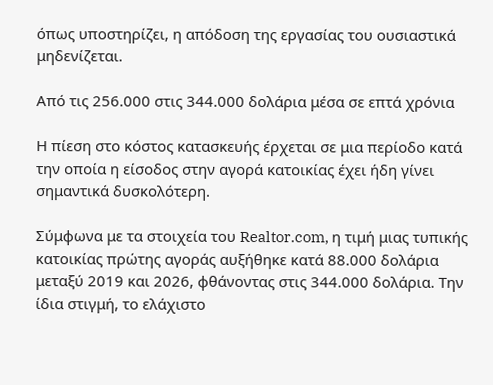όπως υποστηρίζει, η απόδοση της εργασίας του ουσιαστικά μηδενίζεται.

Από τις 256.000 στις 344.000 δολάρια μέσα σε επτά χρόνια

Η πίεση στο κόστος κατασκευής έρχεται σε μια περίοδο κατά την οποία η είσοδος στην αγορά κατοικίας έχει ήδη γίνει σημαντικά δυσκολότερη.

Σύμφωνα με τα στοιχεία του Realtor.com, η τιμή μιας τυπικής κατοικίας πρώτης αγοράς αυξήθηκε κατά 88.000 δολάρια μεταξύ 2019 και 2026, φθάνοντας στις 344.000 δολάρια. Την ίδια στιγμή, το ελάχιστο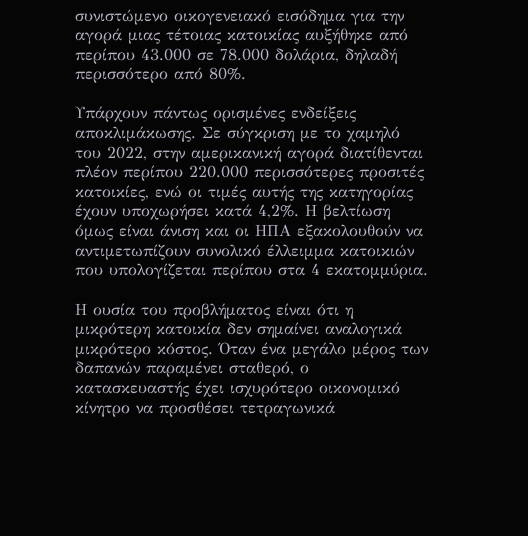συνιστώμενο οικογενειακό εισόδημα για την αγορά μιας τέτοιας κατοικίας αυξήθηκε από περίπου 43.000 σε 78.000 δολάρια, δηλαδή περισσότερο από 80%.

Υπάρχουν πάντως ορισμένες ενδείξεις αποκλιμάκωσης. Σε σύγκριση με το χαμηλό του 2022, στην αμερικανική αγορά διατίθενται πλέον περίπου 220.000 περισσότερες προσιτές κατοικίες, ενώ οι τιμές αυτής της κατηγορίας έχουν υποχωρήσει κατά 4,2%. Η βελτίωση όμως είναι άνιση και οι ΗΠΑ εξακολουθούν να αντιμετωπίζουν συνολικό έλλειμμα κατοικιών που υπολογίζεται περίπου στα 4 εκατομμύρια.

Η ουσία του προβλήματος είναι ότι η μικρότερη κατοικία δεν σημαίνει αναλογικά μικρότερο κόστος. Όταν ένα μεγάλο μέρος των δαπανών παραμένει σταθερό, ο κατασκευαστής έχει ισχυρότερο οικονομικό κίνητρο να προσθέσει τετραγωνικά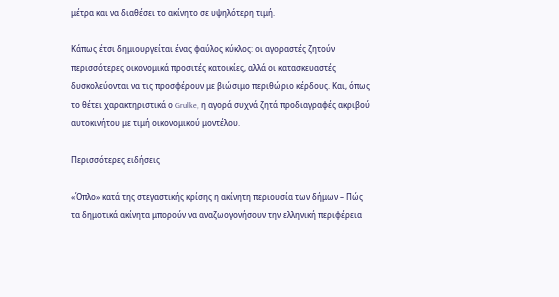μέτρα και να διαθέσει το ακίνητο σε υψηλότερη τιμή.

Κάπως έτσι δημιουργείται ένας φαύλος κύκλος: οι αγοραστές ζητούν περισσότερες οικονομικά προσιτές κατοικίες, αλλά οι κατασκευαστές δυσκολεύονται να τις προσφέρουν με βιώσιμο περιθώριο κέρδους. Και, όπως το θέτει χαρακτηριστικά ο Grulke, η αγορά συχνά ζητά προδιαγραφές ακριβού αυτοκινήτου με τιμή οικονομικού μοντέλου.

Περισσότερες ειδήσεις

«Όπλο» κατά της στεγαστικής κρίσης η ακίνητη περιουσία των δήμων – Πώς τα δημοτικά ακίνητα μπορούν να αναζωογονήσουν την ελληνική περιφέρεια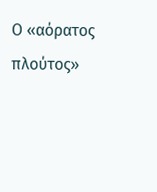Ο «αόρατος πλούτος»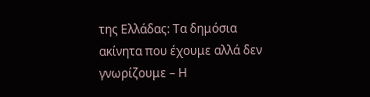της Ελλάδας: Τα δημόσια ακίνητα που έχουμε αλλά δεν γνωρίζουμε – Η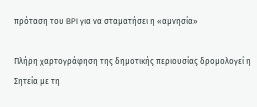πρόταση του BPI για να σταματήσει η «αμνησία»

Πλήρη χαρτογράφηση της δημοτικής περιουσίας δρομολογεί η Σητεία με τη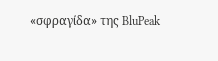«σφραγίδα» της BluPeak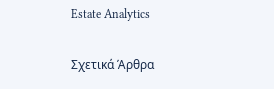Estate Analytics

Σχετικά Άρθρα